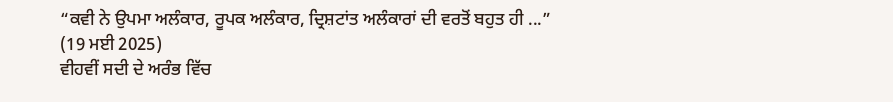“ਕਵੀ ਨੇ ਉਪਮਾ ਅਲੰਕਾਰ, ਰੂਪਕ ਅਲੰਕਾਰ, ਦ੍ਰਿਸ਼ਟਾਂਤ ਅਲੰਕਾਰਾਂ ਦੀ ਵਰਤੋਂ ਬਹੁਤ ਹੀ ...”
(19 ਮਈ 2025)
ਵੀਹਵੀਂ ਸਦੀ ਦੇ ਅਰੰਭ ਵਿੱਚ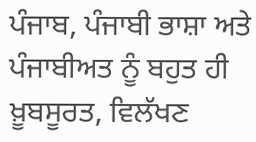ਪੰਜਾਬ, ਪੰਜਾਬੀ ਭਾਸ਼ਾ ਅਤੇ ਪੰਜਾਬੀਅਤ ਨੂੰ ਬਹੁਤ ਹੀ ਖ਼ੂਬਸੂਰਤ, ਵਿਲੱਖਣ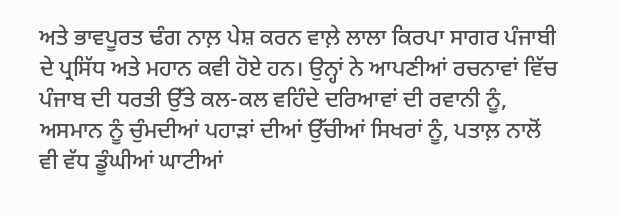ਅਤੇ ਭਾਵਪੂਰਤ ਢੰਗ ਨਾਲ਼ ਪੇਸ਼ ਕਰਨ ਵਾਲ਼ੇ ਲਾਲਾ ਕਿਰਪਾ ਸਾਗਰ ਪੰਜਾਬੀ ਦੇ ਪ੍ਰਸਿੱਧ ਅਤੇ ਮਹਾਨ ਕਵੀ ਹੋਏ ਹਨ। ਉਨ੍ਹਾਂ ਨੇ ਆਪਣੀਆਂ ਰਚਨਾਵਾਂ ਵਿੱਚ ਪੰਜਾਬ ਦੀ ਧਰਤੀ ਉੱਤੇ ਕਲ-ਕਲ ਵਹਿੰਦੇ ਦਰਿਆਵਾਂ ਦੀ ਰਵਾਨੀ ਨੂੰ, ਅਸਮਾਨ ਨੂੰ ਚੁੰਮਦੀਆਂ ਪਹਾੜਾਂ ਦੀਆਂ ਉੱਚੀਆਂ ਸਿਖਰਾਂ ਨੂੰ, ਪਤਾਲ਼ ਨਾਲੋਂ ਵੀ ਵੱਧ ਡੂੰਘੀਆਂ ਘਾਟੀਆਂ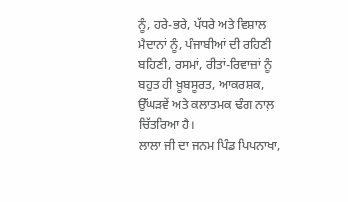ਨੂੰ, ਹਰੇ-ਭਰੇ, ਪੱਧਰੇ ਅਤੇ ਵਿਸ਼ਾਲ ਮੈਦਾਨਾਂ ਨੂੰ, ਪੰਜਾਬੀਆਂ ਦੀ ਰਹਿਣੀ ਬਹਿਣੀ, ਰਸਮਾਂ, ਰੀਤਾਂ-ਰਿਵਾਜ਼ਾਂ ਨੂੰ ਬਹੁਤ ਹੀ ਖ਼ੂਬਸੂਰਤ, ਆਕਰਸ਼ਕ, ਉੱਘੜਵੇਂ ਅਤੇ ਕਲਾਤਮਕ ਢੰਗ ਨਾਲ਼ ਚਿੱਤਰਿਆ ਹੈ।
ਲਾਲਾ ਜੀ ਦਾ ਜਨਮ ਪਿੰਡ ਪਿਪਨਾਖਾ,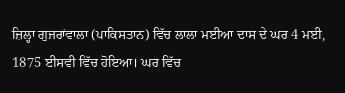ਜ਼ਿਲ੍ਹਾ ਗੁਜਰਾਂਵਾਲਾ (ਪਾਕਿਸਤਾਨ) ਵਿੱਚ ਲਾਲਾ ਮਈਆ ਦਾਸ ਦੇ ਘਰ 4 ਮਈ, 1875 ਈਸਵੀ ਵਿੱਚ ਹੋਇਆ। ਘਰ ਵਿੱਚ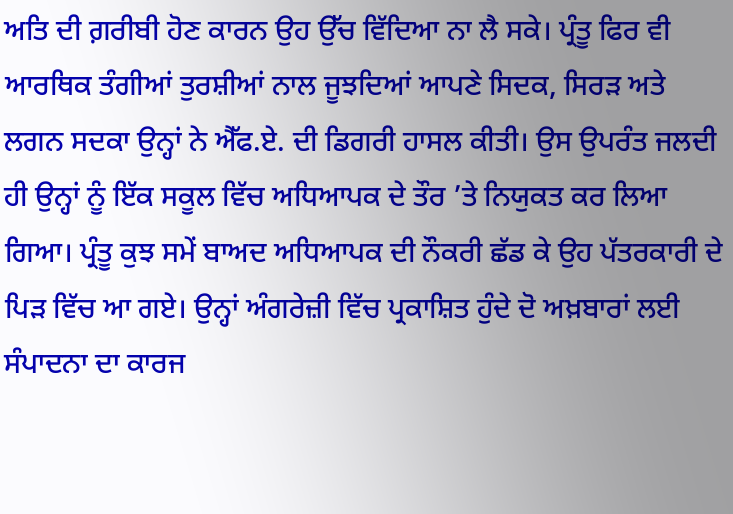ਅਤਿ ਦੀ ਗ਼ਰੀਬੀ ਹੋਣ ਕਾਰਨ ਉਹ ਉੱਚ ਵਿੱਦਿਆ ਨਾ ਲੈ ਸਕੇ। ਪ੍ਰੰਤੂ ਫਿਰ ਵੀ ਆਰਥਿਕ ਤੰਗੀਆਂ ਤੁਰਸ਼ੀਆਂ ਨਾਲ ਜੂਝਦਿਆਂ ਆਪਣੇ ਸਿਦਕ, ਸਿਰੜ ਅਤੇ ਲਗਨ ਸਦਕਾ ਉਨ੍ਹਾਂ ਨੇ ਐੱਫ.ਏ. ਦੀ ਡਿਗਰੀ ਹਾਸਲ ਕੀਤੀ। ਉਸ ਉਪਰੰਤ ਜਲਦੀ ਹੀ ਉਨ੍ਹਾਂ ਨੂੰ ਇੱਕ ਸਕੂਲ ਵਿੱਚ ਅਧਿਆਪਕ ਦੇ ਤੌਰ ’ਤੇ ਨਿਯੁਕਤ ਕਰ ਲਿਆ ਗਿਆ। ਪ੍ਰੰਤੂ ਕੁਝ ਸਮੇਂ ਬਾਅਦ ਅਧਿਆਪਕ ਦੀ ਨੌਕਰੀ ਛੱਡ ਕੇ ਉਹ ਪੱਤਰਕਾਰੀ ਦੇ ਪਿੜ ਵਿੱਚ ਆ ਗਏ। ਉਨ੍ਹਾਂ ਅੰਗਰੇਜ਼ੀ ਵਿੱਚ ਪ੍ਰਕਾਸ਼ਿਤ ਹੁੰਦੇ ਦੋ ਅਖ਼ਬਾਰਾਂ ਲਈ ਸੰਪਾਦਨਾ ਦਾ ਕਾਰਜ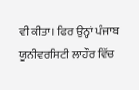ਵੀ ਕੀਤਾ। ਫਿਰ ਉਨ੍ਹਾਂ ਪੰਜਾਬ ਯੂਨੀਵਰਸਿਟੀ ਲਾਹੌਰ ਵਿੱਚ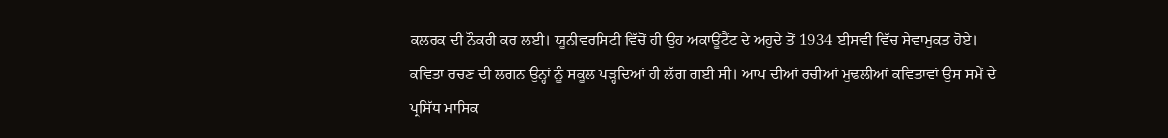ਕਲਰਕ ਦੀ ਨੌਕਰੀ ਕਰ ਲਈ। ਯੂਨੀਵਰਸਿਟੀ ਵਿੱਚੋਂ ਹੀ ਉਹ ਅਕਾਊਂਟੈਂਟ ਦੇ ਅਹੁਦੇ ਤੋਂ 1934 ਈਸਵੀ ਵਿੱਚ ਸੇਵਾਮੁਕਤ ਹੋਏ।
ਕਵਿਤਾ ਰਚਣ ਦੀ ਲਗਨ ਉਨ੍ਹਾਂ ਨੂੰ ਸਕੂਲ ਪੜ੍ਹਦਿਆਂ ਹੀ ਲੱਗ ਗਈ ਸੀ। ਆਪ ਦੀਆਂ ਰਚੀਆਂ ਮੁਢਲੀਆਂ ਕਵਿਤਾਵਾਂ ਉਸ ਸਮੇਂ ਦੇ ਪ੍ਰਸਿੱਧ ਮਾਸਿਕ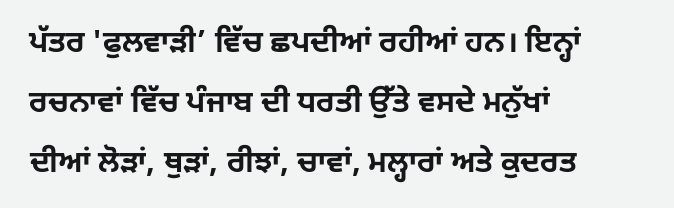ਪੱਤਰ 'ਫੁਲਵਾੜੀ’ ਵਿੱਚ ਛਪਦੀਆਂ ਰਹੀਆਂ ਹਨ। ਇਨ੍ਹਾਂ ਰਚਨਾਵਾਂ ਵਿੱਚ ਪੰਜਾਬ ਦੀ ਧਰਤੀ ਉੱਤੇ ਵਸਦੇ ਮਨੁੱਖਾਂ ਦੀਆਂ ਲੋੜਾਂ, ਥੁੜਾਂ, ਰੀਝਾਂ, ਚਾਵਾਂ, ਮਲ੍ਹਾਰਾਂ ਅਤੇ ਕੁਦਰਤ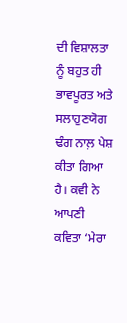ਦੀ ਵਿਸ਼ਾਲਤਾ ਨੂੰ ਬਹੁਤ ਹੀ ਭਾਵਪੂਰਤ ਅਤੇ ਸਲਾਹੁਣਯੋਗ ਢੰਗ ਨਾਲ਼ ਪੇਸ਼ ਕੀਤਾ ਗਿਆ ਹੈ। ਕਵੀ ਨੇ ਆਪਣੀ ਕਵਿਤਾ ‘ਮੇਰਾ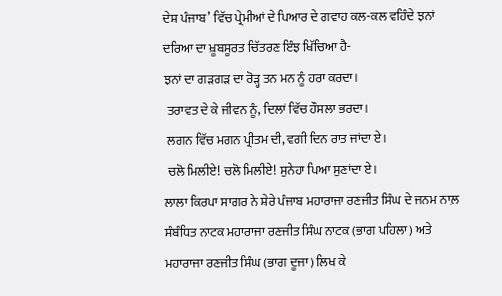ਦੇਸ਼ ਪੰਜਾਬ’ ਵਿੱਚ ਪ੍ਰੇਮੀਆਂ ਦੇ ਪਿਆਰ ਦੇ ਗਵਾਹ ਕਲ-ਕਲ ਵਹਿੰਦੇ ਝਨਾਂ ਦਰਿਆ ਦਾ ਖ਼ੂਬਸੂਰਤ ਚਿੱਤਰਣ ਇੰਝ ਖਿੱਚਿਆ ਹੈ-
ਝਨਾਂ ਦਾ ਗੜਗੜ ਦਾ ਰੋੜ੍ਹ ਤਨ ਮਨ ਨੂੰ ਹਰਾ ਕਰਦਾ।
 ਤਰਾਵਤ ਦੇ ਕੇ ਜੀਵਨ ਨੂੰ, ਦਿਲਾਂ ਵਿੱਚ ਹੌਸਲਾ ਭਰਦਾ।
 ਲਗਨ ਵਿੱਚ ਮਗਨ ਪ੍ਰੀਤਮ ਦੀ, ਵਗੀ ਦਿਨ ਰਾਤ ਜਾਂਦਾ ਏ।
 ਚਲੋ ਮਿਲੀਏ! ਚਲੋ ਮਿਲੀਏ! ਸੁਨੇਹਾ ਪਿਆ ਸੁਣਾਂਦਾ ਏ।
ਲਾਲਾ ਕਿਰਪਾ ਸਾਗਰ ਨੇ ਸ਼ੇਰੇ ਪੰਜਾਬ ਮਹਾਰਾਜਾ ਰਣਜੀਤ ਸਿੰਘ ਦੇ ਜਨਮ ਨਾਲ਼ ਸੰਬੰਧਿਤ ਨਾਟਕ ਮਹਾਰਾਜਾ ਰਣਜੀਤ ਸਿੰਘ ਨਾਟਕ (ਭਾਗ ਪਹਿਲਾ) ਅਤੇ ਮਹਾਰਾਜਾ ਰਣਜੀਤ ਸਿੰਘ (ਭਾਗ ਦੂਜਾ) ਲਿਖ ਕੇ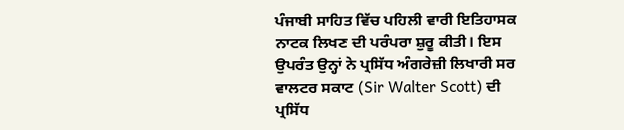ਪੰਜਾਬੀ ਸਾਹਿਤ ਵਿੱਚ ਪਹਿਲੀ ਵਾਰੀ ਇਤਿਹਾਸਕ ਨਾਟਕ ਲਿਖਣ ਦੀ ਪਰੰਪਰਾ ਸ਼ੁਰੂ ਕੀਤੀ। ਇਸ ਉਪਰੰਤ ਉਨ੍ਹਾਂ ਨੇ ਪ੍ਰਸਿੱਧ ਅੰਗਰੇਜ਼ੀ ਲਿਖਾਰੀ ਸਰ ਵਾਲਟਰ ਸਕਾਟ (Sir Walter Scott) ਦੀ ਪ੍ਰਸਿੱਧ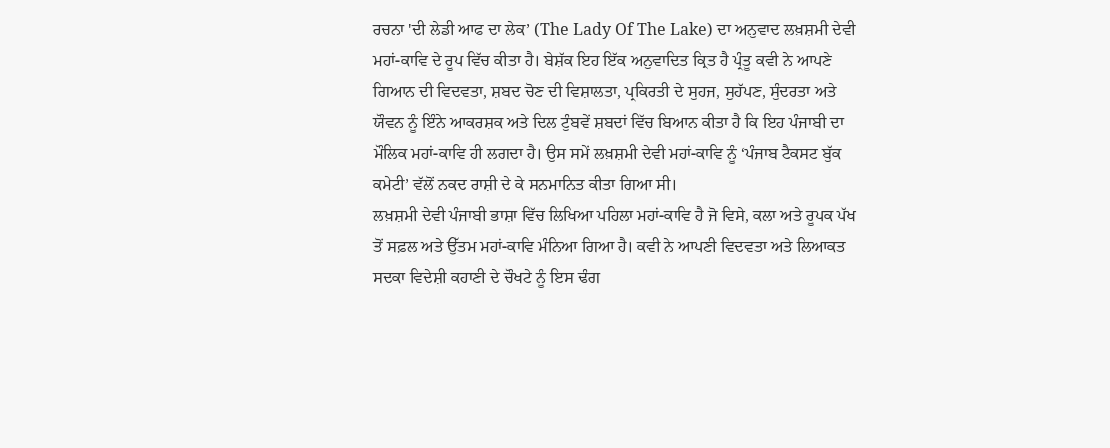ਰਚਨਾ 'ਦੀ ਲੇਡੀ ਆਫ ਦਾ ਲੇਕ’ (The Lady Of The Lake) ਦਾ ਅਨੁਵਾਦ ਲਖ਼ਸ਼ਮੀ ਦੇਵੀ ਮਹਾਂ-ਕਾਵਿ ਦੇ ਰੂਪ ਵਿੱਚ ਕੀਤਾ ਹੈ। ਬੇਸ਼ੱਕ ਇਹ ਇੱਕ ਅਨੁਵਾਦਿਤ ਕ੍ਰਿਤ ਹੈ ਪ੍ਰੰਤੂ ਕਵੀ ਨੇ ਆਪਣੇ ਗਿਆਨ ਦੀ ਵਿਦਵਤਾ, ਸ਼ਬਦ ਚੋਣ ਦੀ ਵਿਸ਼ਾਲਤਾ, ਪ੍ਰਕਿਰਤੀ ਦੇ ਸੁਹਜ, ਸੁਹੱਪਣ, ਸੁੰਦਰਤਾ ਅਤੇ ਯੌਵਨ ਨੂੰ ਇੰਨੇ ਆਕਰਸ਼ਕ ਅਤੇ ਦਿਲ ਟੁੰਬਵੇਂ ਸ਼ਬਦਾਂ ਵਿੱਚ ਬਿਆਨ ਕੀਤਾ ਹੈ ਕਿ ਇਹ ਪੰਜਾਬੀ ਦਾ ਮੌਲਿਕ ਮਹਾਂ-ਕਾਵਿ ਹੀ ਲਗਦਾ ਹੈ। ਉਸ ਸਮੇਂ ਲਖ਼ਸ਼ਮੀ ਦੇਵੀ ਮਹਾਂ-ਕਾਵਿ ਨੂੰ ‘ਪੰਜਾਬ ਟੈਕਸਟ ਬੁੱਕ ਕਮੇਟੀ’ ਵੱਲੋਂ ਨਕਦ ਰਾਸ਼ੀ ਦੇ ਕੇ ਸਨਮਾਨਿਤ ਕੀਤਾ ਗਿਆ ਸੀ।
ਲਖ਼ਸ਼ਮੀ ਦੇਵੀ ਪੰਜਾਬੀ ਭਾਸ਼ਾ ਵਿੱਚ ਲਿਖਿਆ ਪਹਿਲਾ ਮਹਾਂ-ਕਾਵਿ ਹੈ ਜੋ ਵਿਸੇ, ਕਲਾ ਅਤੇ ਰੂਪਕ ਪੱਖ ਤੋਂ ਸਫ਼ਲ ਅਤੇ ਉੱਤਮ ਮਹਾਂ-ਕਾਵਿ ਮੰਨਿਆ ਗਿਆ ਹੈ। ਕਵੀ ਨੇ ਆਪਣੀ ਵਿਦਵਤਾ ਅਤੇ ਲਿਆਕਤ ਸਦਕਾ ਵਿਦੇਸ਼ੀ ਕਹਾਣੀ ਦੇ ਚੌਖਟੇ ਨੂੰ ਇਸ ਢੰਗ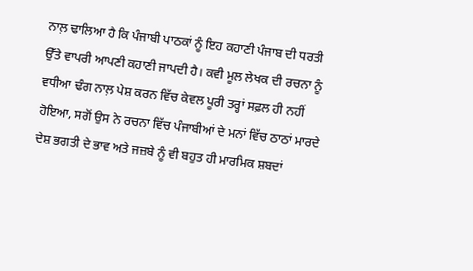ਨਾਲ਼ ਢਾਲਿਆ ਹੈ ਕਿ ਪੰਜਾਬੀ ਪਾਠਕਾਂ ਨੂੰ ਇਹ ਕਹਾਣੀ ਪੰਜਾਬ ਦੀ ਧਰਤੀ ਉੱਤੇ ਵਾਪਰੀ ਆਪਣੀ ਕਹਾਣੀ ਜਾਪਦੀ ਹੈ। ਕਵੀ ਮੂਲ ਲੇਖਕ ਦੀ ਰਚਨਾ ਨੂੰ ਵਧੀਆ ਢੰਗ ਨਾਲ਼ ਪੇਸ਼ ਕਰਨ ਵਿੱਚ ਕੇਵਲ ਪੂਰੀ ਤਰ੍ਹਾਂ ਸਫ਼ਲ ਹੀ ਨਹੀਂ ਹੋਇਆ, ਸਗੋਂ ਉਸ ਨੇ ਰਚਨਾ ਵਿੱਚ ਪੰਜਾਬੀਆਂ ਦੇ ਮਨਾਂ ਵਿੱਚ ਠਾਠਾਂ ਮਾਰਦੇ ਦੇਸ਼ ਭਗਤੀ ਦੇ ਭਾਵ ਅਤੇ ਜਜ਼ਬੇ ਨੂੰ ਵੀ ਬਹੁਤ ਹੀ ਮਾਰਮਿਕ ਸ਼ਬਦਾਂ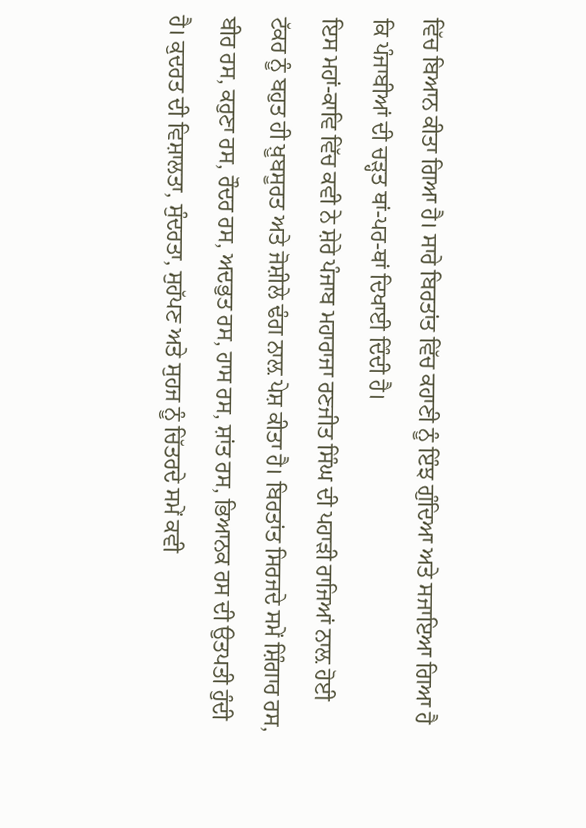ਵਿੱਚ ਬਿਆਨ ਕੀਤਾ ਗਿਆ ਹੈ। ਸਾਰੇ ਬਿਰਤਾਂਤ ਵਿੱਚ ਕਹਾਣੀ ਨੂੰ ਇੰਝ ਗੁੰਦਿਆ ਅਤੇ ਸਜਾਇਆ ਗਿਆ ਹੈ ਕਿ ਪੰਜਾਬੀਆਂ ਦੀ ਚੜ੍ਹਤ ਥਾਂ-ਪਰ-ਥਾਂ ਦਿਖਾਈ ਦਿੰਦੀ ਹੈ।
ਇਸ ਮਹਾਂ-ਕਾਵਿ ਵਿੱਚ ਕਵੀ ਨੇ ਸ਼ੇਰੇ ਪੰਜਾਬ ਮਹਾਰਾਜਾ ਰਣਜੀਤ ਸਿੰਘ ਦੀ ਪਹਾੜੀ ਰਾਜਿਆਂ ਨਾਲ਼ ਹੋਈ ਟੱਕਰ ਨੂੰ ਬਹੁਤ ਹੀ ਖ਼ੂਬਸੂਰਤ ਅਤੇ ਜੋਸ਼ੀਲੇ ਢੰਗ ਨਾਲ਼ ਪੇਸ਼ ਕੀਤਾ ਹੈ। ਬਿਰਤਾਂਤ ਸਿਰਜਦੇ ਸਮੇਂ ਸ਼ਿੰਗਾਰ ਰਸ, ਬੀਰ ਰਸ, ਕਰੁਣਾ ਰਸ, ਰੌਦਰ ਰਸ, ਅਦਭੁਤ ਰਸ, ਹਾਸ ਰਸ, ਸ਼ਾਂਤ ਰਸ, ਭਿਆਨਕ ਰਸ ਦੀ ਉਤਪਤੀ ਹੁੰਦੀ ਹੈ। ਕੁਦਰਤ ਦੀ ਵਿਸ਼ਾਲਤਾ, ਸੁੰਦਰਤਾ, ਸੁਹੱਪਣ ਅਤੇ ਸੁਹਜ ਨੂੰ ਚਿੱਤਰਦੇ ਸਮੇਂ ਕਵੀ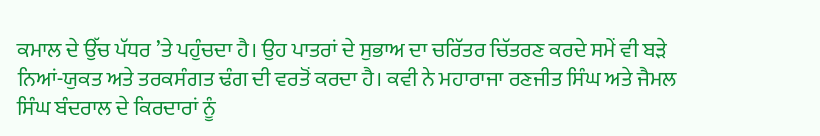ਕਮਾਲ ਦੇ ਉੱਚ ਪੱਧਰ ’ਤੇ ਪਹੁੰਚਦਾ ਹੈ। ਉਹ ਪਾਤਰਾਂ ਦੇ ਸੁਭਾਅ ਦਾ ਚਰਿੱਤਰ ਚਿੱਤਰਣ ਕਰਦੇ ਸਮੇਂ ਵੀ ਬੜੇ ਨਿਆਂ-ਯੁਕਤ ਅਤੇ ਤਰਕਸੰਗਤ ਢੰਗ ਦੀ ਵਰਤੋਂ ਕਰਦਾ ਹੈ। ਕਵੀ ਨੇ ਮਹਾਰਾਜਾ ਰਣਜੀਤ ਸਿੰਘ ਅਤੇ ਜੈਮਲ ਸਿੰਘ ਬੰਦਰਾਲ ਦੇ ਕਿਰਦਾਰਾਂ ਨੂੰ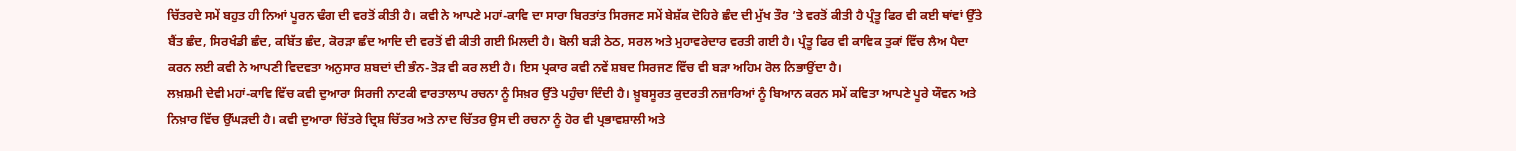ਚਿੱਤਰਦੇ ਸਮੇਂ ਬਹੁਤ ਹੀ ਨਿਆਂ ਪੂਰਨ ਢੰਗ ਦੀ ਵਰਤੋਂ ਕੀਤੀ ਹੈ। ਕਵੀ ਨੇ ਆਪਣੇ ਮਹਾਂ-ਕਾਵਿ ਦਾ ਸਾਰਾ ਬਿਰਤਾਂਤ ਸਿਰਜਣ ਸਮੇਂ ਬੇਸ਼ੱਕ ਦੋਹਿਰੇ ਛੰਦ ਦੀ ਮੁੱਖ ਤੌਰ ’ਤੇ ਵਰਤੋਂ ਕੀਤੀ ਹੈ ਪ੍ਰੰਤੂ ਫਿਰ ਵੀ ਕਈ ਥਾਂਵਾਂ ਉੱਤੇ ਬੈਂਤ ਛੰਦ, ਸਿਰਖੰਡੀ ਛੰਦ, ਕਬਿੱਤ ਛੰਦ, ਕੋਰੜਾ ਛੰਦ ਆਦਿ ਦੀ ਵਰਤੋਂ ਵੀ ਕੀਤੀ ਗਈ ਮਿਲਦੀ ਹੈ। ਬੋਲੀ ਬੜੀ ਠੇਠ, ਸਰਲ ਅਤੇ ਮੁਹਾਵਰੇਦਾਰ ਵਰਤੀ ਗਈ ਹੈ। ਪ੍ਰੰਤੂ ਫਿਰ ਵੀ ਕਾਵਿਕ ਤੁਕਾਂ ਵਿੱਚ ਲੈਅ ਪੈਦਾ ਕਰਨ ਲਈ ਕਵੀ ਨੇ ਆਪਣੀ ਵਿਦਵਤਾ ਅਨੁਸਾਰ ਸ਼ਬਦਾਂ ਦੀ ਭੰਨ-ਤੋੜ ਵੀ ਕਰ ਲਈ ਹੈ। ਇਸ ਪ੍ਰਕਾਰ ਕਵੀ ਨਵੇਂ ਸ਼ਬਦ ਸਿਰਜਣ ਵਿੱਚ ਵੀ ਬੜਾ ਅਹਿਮ ਰੋਲ ਨਿਭਾਉਂਦਾ ਹੈ।
ਲਖ਼ਸ਼ਮੀ ਦੇਵੀ ਮਹਾਂ-ਕਾਵਿ ਵਿੱਚ ਕਵੀ ਦੁਆਰਾ ਸਿਰਜੀ ਨਾਟਕੀ ਵਾਰਤਾਲਾਪ ਰਚਨਾ ਨੂੰ ਸਿਖ਼ਰ ਉੱਤੇ ਪਹੁੰਚਾ ਦਿੰਦੀ ਹੈ। ਖ਼ੂਬਸੂਰਤ ਕੁਦਰਤੀ ਨਜ਼ਾਰਿਆਂ ਨੂੰ ਬਿਆਨ ਕਰਨ ਸਮੇਂ ਕਵਿਤਾ ਆਪਣੇ ਪੂਰੇ ਯੌਵਨ ਅਤੇ ਨਿਖ਼ਾਰ ਵਿੱਚ ਉੱਘੜਦੀ ਹੈ। ਕਵੀ ਦੁਆਰਾ ਚਿੱਤਰੇ ਦ੍ਰਿਸ਼ ਚਿੱਤਰ ਅਤੇ ਨਾਦ ਚਿੱਤਰ ਉਸ ਦੀ ਰਚਨਾ ਨੂੰ ਹੋਰ ਵੀ ਪ੍ਰਭਾਵਸ਼ਾਲੀ ਅਤੇ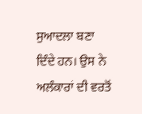ਸੁਆਦਲਾ ਬਣਾ ਦਿੰਦੇ ਹਨ। ਉਸ ਨੇ ਅਲੰਕਾਰਾਂ ਦੀ ਵਰਤੋਂ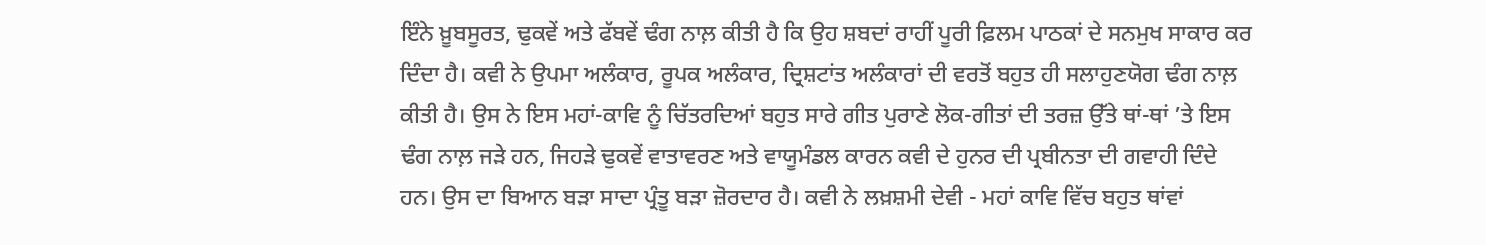ਇੰਨੇ ਖ਼ੂਬਸੂਰਤ, ਢੁਕਵੇਂ ਅਤੇ ਫੱਬਵੇਂ ਢੰਗ ਨਾਲ਼ ਕੀਤੀ ਹੈ ਕਿ ਉਹ ਸ਼ਬਦਾਂ ਰਾਹੀਂ ਪੂਰੀ ਫ਼ਿਲਮ ਪਾਠਕਾਂ ਦੇ ਸਨਮੁਖ ਸਾਕਾਰ ਕਰ ਦਿੰਦਾ ਹੈ। ਕਵੀ ਨੇ ਉਪਮਾ ਅਲੰਕਾਰ, ਰੂਪਕ ਅਲੰਕਾਰ, ਦ੍ਰਿਸ਼ਟਾਂਤ ਅਲੰਕਾਰਾਂ ਦੀ ਵਰਤੋਂ ਬਹੁਤ ਹੀ ਸਲਾਹੁਣਯੋਗ ਢੰਗ ਨਾਲ਼ ਕੀਤੀ ਹੈ। ਉਸ ਨੇ ਇਸ ਮਹਾਂ-ਕਾਵਿ ਨੂੰ ਚਿੱਤਰਦਿਆਂ ਬਹੁਤ ਸਾਰੇ ਗੀਤ ਪੁਰਾਣੇ ਲੋਕ-ਗੀਤਾਂ ਦੀ ਤਰਜ਼ ਉੱਤੇ ਥਾਂ-ਥਾਂ ’ਤੇ ਇਸ ਢੰਗ ਨਾਲ਼ ਜੜੇ ਹਨ, ਜਿਹੜੇ ਢੁਕਵੇਂ ਵਾਤਾਵਰਣ ਅਤੇ ਵਾਯੂਮੰਡਲ ਕਾਰਨ ਕਵੀ ਦੇ ਹੁਨਰ ਦੀ ਪ੍ਰਬੀਨਤਾ ਦੀ ਗਵਾਹੀ ਦਿੰਦੇ ਹਨ। ਉਸ ਦਾ ਬਿਆਨ ਬੜਾ ਸਾਦਾ ਪ੍ਰੰਤੂ ਬੜਾ ਜ਼ੋਰਦਾਰ ਹੈ। ਕਵੀ ਨੇ ਲਖ਼ਸ਼ਮੀ ਦੇਵੀ - ਮਹਾਂ ਕਾਵਿ ਵਿੱਚ ਬਹੁਤ ਥਾਂਵਾਂ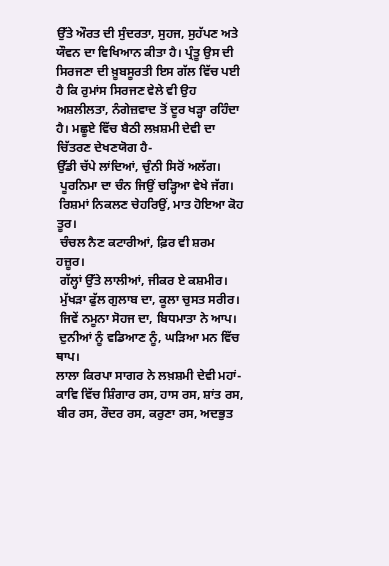ਉੱਤੇ ਔਰਤ ਦੀ ਸੁੰਦਰਤਾ, ਸੁਹਜ, ਸੁਹੱਪਣ ਅਤੇ ਯੌਵਨ ਦਾ ਵਿਖਿਆਨ ਕੀਤਾ ਹੈ। ਪ੍ਰੰਤੂ ਉਸ ਦੀ ਸਿਰਜਣਾ ਦੀ ਖ਼ੂਬਸੂਰਤੀ ਇਸ ਗੱਲ ਵਿੱਚ ਪਈ ਹੈ ਕਿ ਰੁਮਾਂਸ ਸਿਰਜਣ ਵੇਲੇ ਵੀ ਉਹ ਅਸ਼ਲੀਲਤਾ, ਨੰਗੇਜ਼ਵਾਦ ਤੋਂ ਦੂਰ ਖੜ੍ਹਾ ਰਹਿੰਦਾ ਹੈ। ਮਛੂਏ ਵਿੱਚ ਬੈਠੀ ਲਖ਼ਸ਼ਮੀ ਦੇਵੀ ਦਾ ਚਿੱਤਰਣ ਦੇਖਣਯੋਗ ਹੈ-
ਉੱਡੀ ਚੱਪੇ ਲਾਂਦਿਆਂ, ਚੁੰਨੀ ਸਿਰੋਂ ਅਲੱਗ।
 ਪੂਰਨਿਮਾ ਦਾ ਚੰਨ ਜਿਉਂ ਚੜ੍ਹਿਆ ਵੇਖੇ ਜੱਗ।
 ਰਿਸ਼ਮਾਂ ਨਿਕਲਣ ਚੇਹਰਿਉਂ, ਮਾਤ ਹੋਇਆ ਕੋਹ ਤੂਰ।
 ਚੰਚਲ ਨੈਣ ਕਟਾਰੀਆਂ, ਫ਼ਿਰ ਵੀ ਸ਼ਰਮ ਹਜ਼ੂਰ।
 ਗੱਲ੍ਹਾਂ ਉੱਤੇ ਲਾਲੀਆਂ, ਜੀਕਰ ਏ ਕਸ਼ਮੀਰ।
 ਮੁੱਖੜਾ ਫੁੱਲ ਗੁਲਾਬ ਦਾ, ਕੂਲਾ ਚੁਸਤ ਸਰੀਰ।
 ਜਿਵੇਂ ਨਮੂਨਾ ਸੋਹਜ ਦਾ, ਬਿਧਮਾਤਾ ਨੇ ਆਪ।
 ਦੁਨੀਆਂ ਨੂੰ ਵਡਿਆਣ ਨੂੰ, ਘੜਿਆ ਮਨ ਵਿੱਚ ਥਾਪ।
ਲਾਲਾ ਕਿਰਪਾ ਸਾਗਰ ਨੇ ਲਖ਼ਸ਼ਮੀ ਦੇਵੀ ਮਹਾਂ-ਕਾਵਿ ਵਿੱਚ ਸ਼ਿੰਗਾਰ ਰਸ, ਹਾਸ ਰਸ, ਸ਼ਾਂਤ ਰਸ, ਬੀਰ ਰਸ, ਰੌਦਰ ਰਸ, ਕਰੁਣਾ ਰਸ, ਅਦਭੁਤ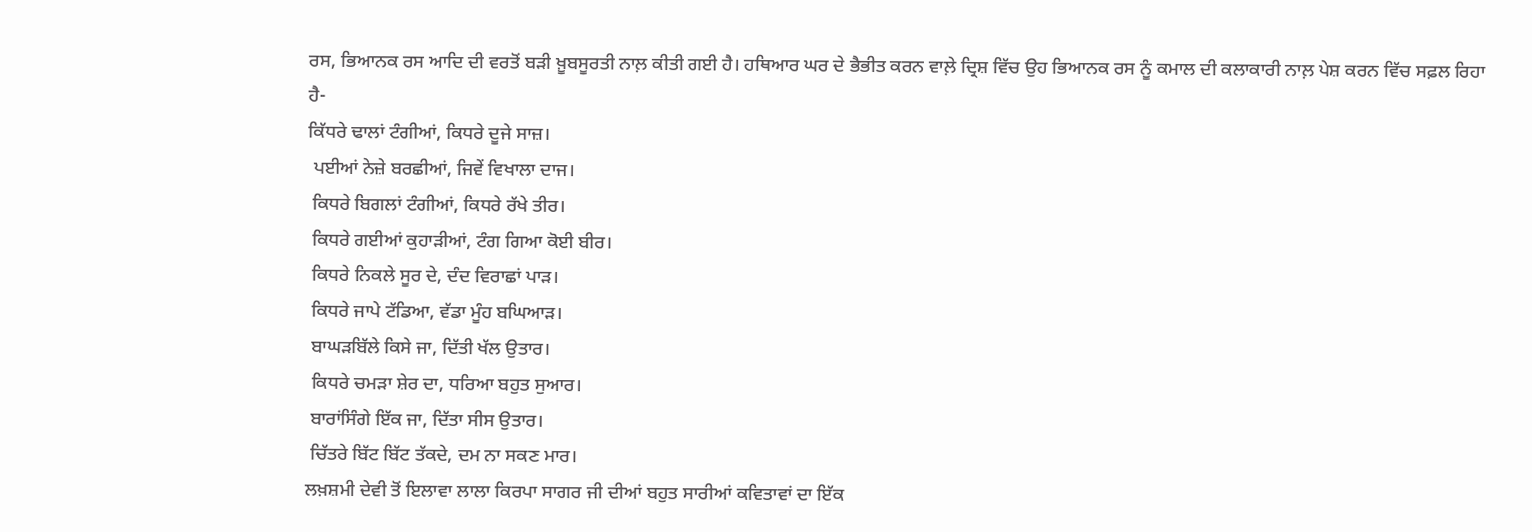ਰਸ, ਭਿਆਨਕ ਰਸ ਆਦਿ ਦੀ ਵਰਤੋਂ ਬੜੀ ਖ਼ੂਬਸੂਰਤੀ ਨਾਲ਼ ਕੀਤੀ ਗਈ ਹੈ। ਹਥਿਆਰ ਘਰ ਦੇ ਭੈਭੀਤ ਕਰਨ ਵਾਲ਼ੇ ਦ੍ਰਿਸ਼ ਵਿੱਚ ਉਹ ਭਿਆਨਕ ਰਸ ਨੂੰ ਕਮਾਲ ਦੀ ਕਲਾਕਾਰੀ ਨਾਲ਼ ਪੇਸ਼ ਕਰਨ ਵਿੱਚ ਸਫ਼ਲ ਰਿਹਾ ਹੈ-
ਕਿੱਧਰੇ ਢਾਲਾਂ ਟੰਗੀਆਂ, ਕਿਧਰੇ ਦੂਜੇ ਸਾਜ਼।
 ਪਈਆਂ ਨੇਜ਼ੇ ਬਰਛੀਆਂ, ਜਿਵੇਂ ਵਿਖਾਲਾ ਦਾਜ।
 ਕਿਧਰੇ ਬਿਗਲਾਂ ਟੰਗੀਆਂ, ਕਿਧਰੇ ਰੱਖੇ ਤੀਰ।
 ਕਿਧਰੇ ਗਈਆਂ ਕੁਹਾੜੀਆਂ, ਟੰਗ ਗਿਆ ਕੋਈ ਬੀਰ।
 ਕਿਧਰੇ ਨਿਕਲੇ ਸੂਰ ਦੇ, ਦੰਦ ਵਿਰਾਛਾਂ ਪਾੜ।
 ਕਿਧਰੇ ਜਾਪੇ ਟੱਡਿਆ, ਵੱਡਾ ਮੂੰਹ ਬਘਿਆੜ।
 ਬਾਘੜਬਿੱਲੇ ਕਿਸੇ ਜਾ, ਦਿੱਤੀ ਖੱਲ ਉਤਾਰ।
 ਕਿਧਰੇ ਚਮੜਾ ਸ਼ੇਰ ਦਾ, ਧਰਿਆ ਬਹੁਤ ਸੁਆਰ।
 ਬਾਰਾਂਸਿੰਗੇ ਇੱਕ ਜਾ, ਦਿੱਤਾ ਸੀਸ ਉਤਾਰ।
 ਚਿੱਤਰੇ ਬਿੱਟ ਬਿੱਟ ਤੱਕਦੇ, ਦਮ ਨਾ ਸਕਣ ਮਾਰ।
ਲਖ਼ਸ਼ਮੀ ਦੇਵੀ ਤੋਂ ਇਲਾਵਾ ਲਾਲਾ ਕਿਰਪਾ ਸਾਗਰ ਜੀ ਦੀਆਂ ਬਹੁਤ ਸਾਰੀਆਂ ਕਵਿਤਾਵਾਂ ਦਾ ਇੱਕ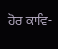ਹੋਰ ਕਾਵਿ-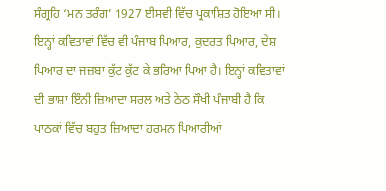ਸੰਗ੍ਰਹਿ ‘ਮਨ ਤਰੰਗ’ 1927 ਈਸਵੀ ਵਿੱਚ ਪ੍ਰਕਾਸ਼ਿਤ ਹੋਇਆ ਸੀ। ਇਨ੍ਹਾਂ ਕਵਿਤਾਵਾਂ ਵਿੱਚ ਵੀ ਪੰਜਾਬ ਪਿਆਰ, ਕੁਦਰਤ ਪਿਆਰ, ਦੇਸ਼ ਪਿਆਰ ਦਾ ਜਜ਼ਬਾ ਕੁੱਟ ਕੁੱਟ ਕੇ ਭਰਿਆ ਪਿਆ ਹੈ। ਇਨ੍ਹਾਂ ਕਵਿਤਾਵਾਂ ਦੀ ਭਾਸ਼ਾ ਇੰਨੀ ਜ਼ਿਆਦਾ ਸਰਲ ਅਤੇ ਠੇਠ ਸੌਖੀ ਪੰਜਾਬੀ ਹੈ ਕਿ ਪਾਠਕਾਂ ਵਿੱਚ ਬਹੁਤ ਜ਼ਿਆਦਾ ਹਰਮਨ ਪਿਆਰੀਆਂ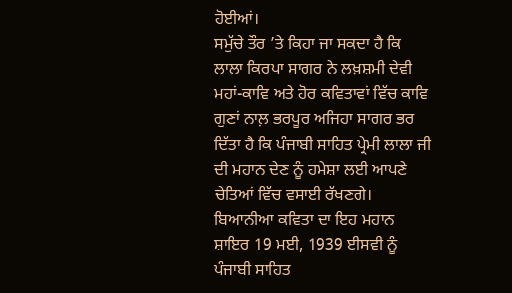ਹੋਈਆਂ।
ਸਮੁੱਚੇ ਤੌਰ ’ਤੇ ਕਿਹਾ ਜਾ ਸਕਦਾ ਹੈ ਕਿ ਲਾਲਾ ਕਿਰਪਾ ਸਾਗਰ ਨੇ ਲਖ਼ਸ਼ਮੀ ਦੇਵੀ ਮਹਾਂ-ਕਾਵਿ ਅਤੇ ਹੋਰ ਕਵਿਤਾਵਾਂ ਵਿੱਚ ਕਾਵਿ ਗੁਣਾਂ ਨਾਲ਼ ਭਰਪੂਰ ਅਜਿਹਾ ਸਾਗਰ ਭਰ ਦਿੱਤਾ ਹੈ ਕਿ ਪੰਜਾਬੀ ਸਾਹਿਤ ਪ੍ਰੇਮੀ ਲਾਲਾ ਜੀ ਦੀ ਮਹਾਨ ਦੇਣ ਨੂੰ ਹਮੇਸ਼ਾ ਲਈ ਆਪਣੇ ਚੇਤਿਆਂ ਵਿੱਚ ਵਸਾਈ ਰੱਖਣਗੇ। ਬਿਆਨੀਆ ਕਵਿਤਾ ਦਾ ਇਹ ਮਹਾਨ ਸ਼ਾਇਰ 19 ਮਈ, 1939 ਈਸਵੀ ਨੂੰ ਪੰਜਾਬੀ ਸਾਹਿਤ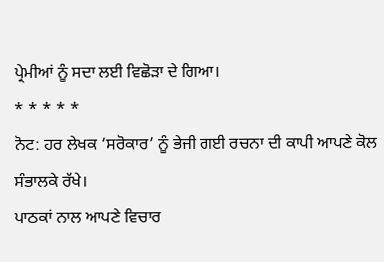ਪ੍ਰੇਮੀਆਂ ਨੂੰ ਸਦਾ ਲਈ ਵਿਛੋੜਾ ਦੇ ਗਿਆ।
* * * * *
ਨੋਟ: ਹਰ ਲੇਖਕ ‘ਸਰੋਕਾਰ’ ਨੂੰ ਭੇਜੀ ਗਈ ਰਚਨਾ ਦੀ ਕਾਪੀ ਆਪਣੇ ਕੋਲ ਸੰਭਾਲਕੇ ਰੱਖੇ।
ਪਾਠਕਾਂ ਨਾਲ ਆਪਣੇ ਵਿਚਾਰ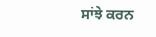ਸਾਂਝੇ ਕਰਨ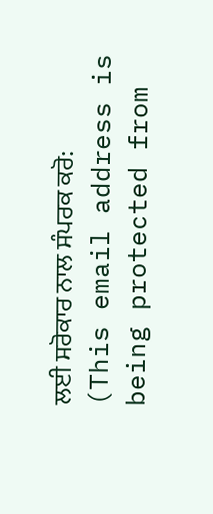ਲਈ ਸਰੋਕਾਰ ਨਾਲ ਸੰਪਰਕ ਕਰੋ: (This email address is being protected from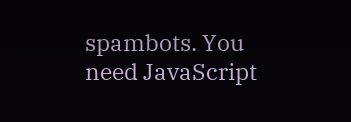spambots. You need JavaScript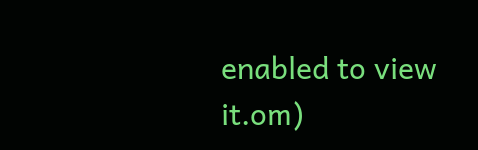enabled to view it.om)